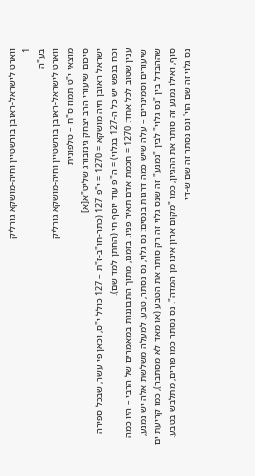ווארט לישראל-ראובן בורשטיין וחיה-מושקא גורליק
1
בע"ה
ווארט לישראל-ראובן בורשטיין וחיה-מושקא גורליק
מוצאי י"ט תמוז ס"ח – טלפונית
סיכום שיעורי הרב יצחק גינזבורג שליט"א[א]
ישראל ראובן חיה מושקא = 1270 = י"פ 127 (כתר-חו"ב-ז"ת – 127 כולל י"ס, וכאן פי עשר, שבכל ספירה וכח בנפש יש כל ה-127 בגלוי) = ה"פ עוד יוסף חי (החתן למד שם).
ענין שטוב לכל אחד: 1270 = חכמת אדם תאיר פניו. בזמנו, מתוך התבוננות במאמרים של הרבי – היו כמה שיעורים וסמינרים – עלה שיש כמה דרגות בנסים: נס גלוי, נס נסתר, טבע. למעלה משלשת אלה יש נמנע, שההבדל בין "נס גלוי" לבין "נמנע" זה שנס גלוי זה רק סותר את הטבע (או מאד לא מסתבר), כמו קריעת ים סוף, ואילו נמנע זה סותר את ההגיון, כמו "מקום ארון אינו מן המדה". נס נסתר כמו פורים, מתלבש בטבע. נס גלוי זה שם הוי' ונס נסתר זה שם ש-די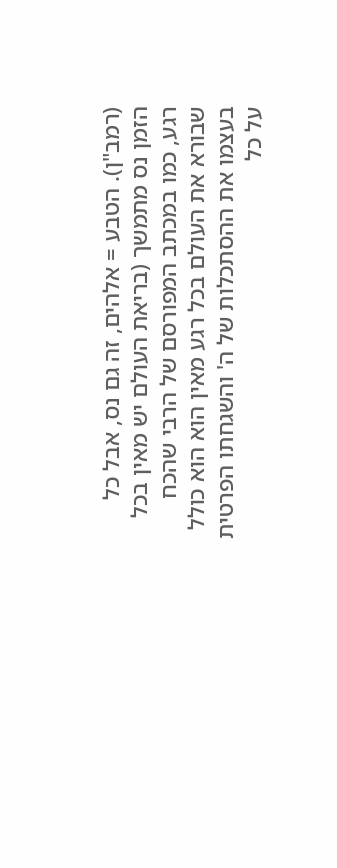(רמב"ן). הטבע = אלהים, זה גם נס, אבל כל הזמן נס מתמשך (בריאת העולם יש מאין בכל רגע, כמו במכתב המפורסם של הרבי שהכח שבורא את העולם בכל רגע מאין הוא הוא כולל בעצמו את ההסתכלות של ה' והשגחתו הפרטית על כל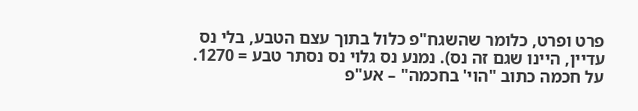פרט ופרט, כלומר שהשגח"פ כלול בתוך עצם הטבע, בלי נס עדיין, היינו שגם זה נס). נמנע נס גלוי נס נסתר טבע = 1270. על חכמה כתוב "הוי' בחכמה" – אע"פ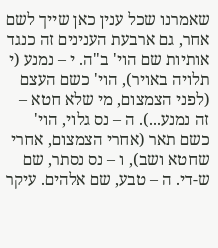שאמרנו שכל ענין כאן שייך לשם אחר, גם ארבעת הענינים זה כנגד אותיות שם הוי' ב"ה. י – נמנע (י תלויה באויר), הוי' כשם העצם (לפני הצמצום, מי שלא חטא – זה נמנע...). ה – נס גלוי, הוי' כשם תאר (אחרי הצמצום, אחרי שחטא ושב), ו – נס נסתר, שם ש-די. ה – טבע, שם אלהים. עיקר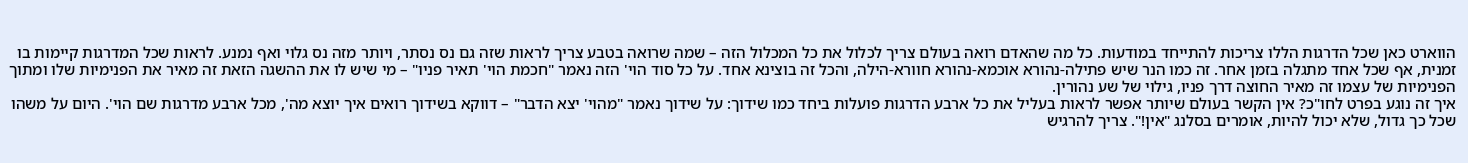הווארט כאן שכל הדרגות הללו צריכות להתייחד במודעות. כל מה שהאדם רואה בעולם צריך לכלול את כל המכלול הזה – שמה שרואה בטבע צריך לראות שזה גם נס נסתר, ויותר מזה נס גלוי ואף נמנע. לראות שכל המדרגות קיימות בו זמנית, אף שכל אחד מתגלה בזמן אחר. זה כמו הנר שיש פתילה-נהורא אוכמא-נהורא חוורא-הילה, והכל זה בוצינא אחד. על כל סוד הוי' הזה נאמר "חכמת הוי' תאיר פניו" – מי שיש לו את ההשגה הזאת זה מאיר את הפנימיות שלו ומתוך הפנימיות של עצמו זה מאיר החוצה דרך פניו, גילוי של שע נהורין.
איך זה נוגע בפרט לחו"כ? אין הקשר בעולם שיותר אפשר לראות בעליל את כל ארבע הדרגות פועלות ביחד כמו שידוך: על שידוך נאמר "מהוי' יצא הדבר" – דווקא בשידוך רואים איך יוצא מה', מכל ארבע מדרגות שם הוי'. היום על משהו שכל כך גדול, שלא יכול להיות, אומרים בסלנג "אין!". צריך להרגיש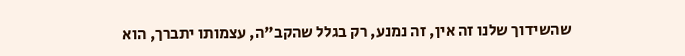שהשידוך שלנו זה אין, זה נמנע, רק בגלל שהקב"ה, עצמותו יתברך, הוא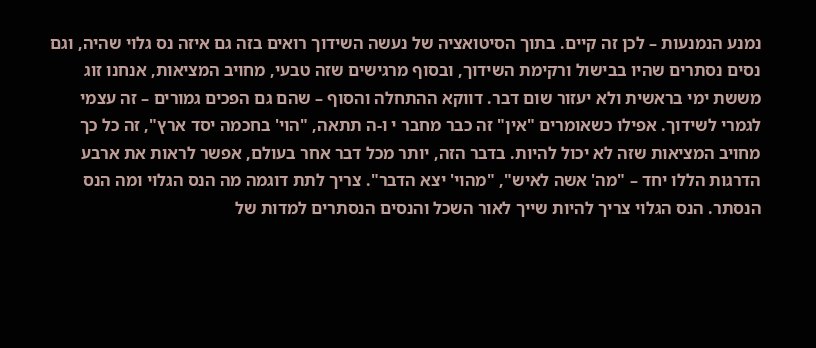נמנע הנמנעות – לכן זה קיים. בתוך הסיטואציה של נעשה השידוך רואים בזה גם איזה נס גלוי שהיה, וגם נסים נסתרים שהיו בבישול ורקימת השידוך, ובסוף מרגישים שזה טבעי, מחויב המציאות, אנחנו זוג מששת ימי בראשית ולא יעזור שום דבר. דווקא ההתחלה והסוף – שהם גם הפכים גמורים – זה עצמי לגמרי לשידוך. אפילו כשאומרים "אין" זה כבר מחבר י ו-ה תתאה, "הוי' בחכמה יסד ארץ", זה כל כך מחויב המציאות שזה לא יכול להיות. בדבר הזה, יותר מכל דבר אחר בעולם, אפשר לראות את ארבע הדרגות הללו יחד – "מה' אשה לאיש", "מהוי' יצא הדבר". צריך לתת דוגמה מה הנס הגלוי ומה הנס הנסתר. הנס הגלוי צריך להיות שייך לאור השכל והנסים הנסתרים למדות של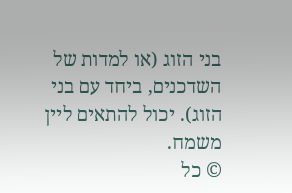בני הזוג (או למדות של השדכנים, ביחד עם בני הזוג). יכול להתאים ליין משמח.
© כל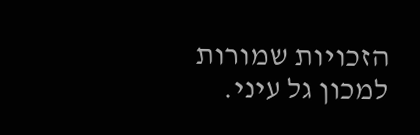הזכויות שמורות למכון גל עיני.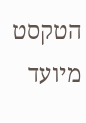הטקסט מיועד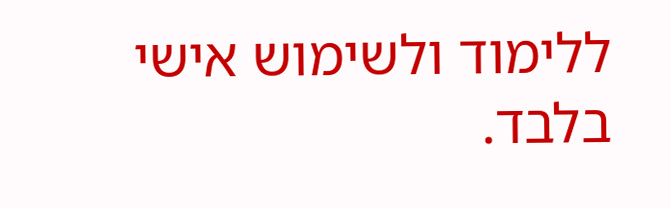ללימוד ולשימוש אישי בלבד.